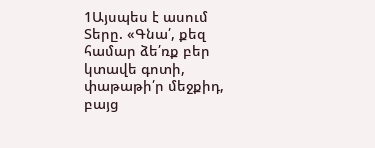1Այսպես է ասում Տերը. «Գնա՛, քեզ համար ձե՛ռք բեր կտավե գոտի, փաթաթի՛ր մեջքիդ, բայց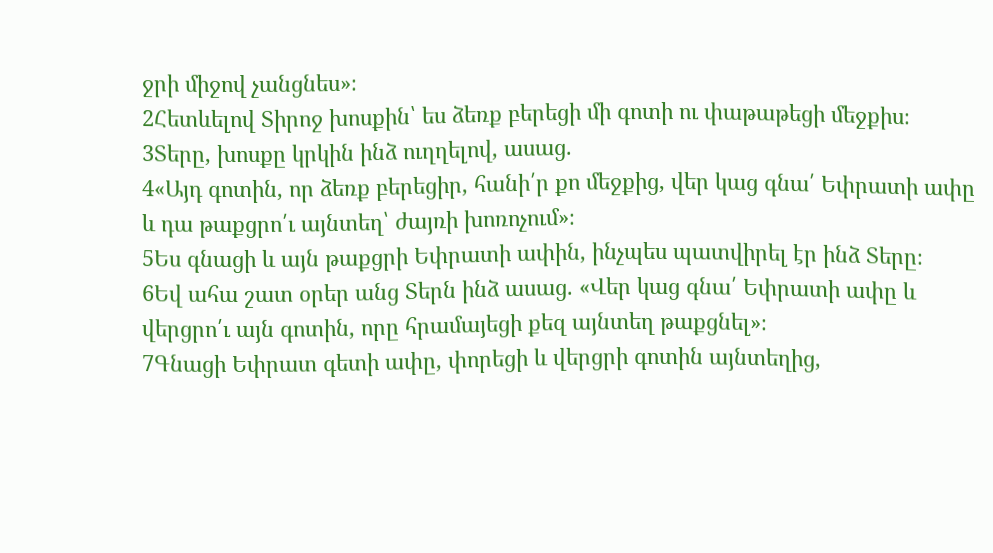ջրի միջով չանցնես»։
2Հետևելով Տիրոջ խոսքին՝ ես ձեռք բերեցի մի գոտի ու փաթաթեցի մեջքիս։
3Տերը, խոսքը կրկին ինձ ուղղելով, ասաց.
4«Այդ գոտին, որ ձեռք բերեցիր, հանի՛ր քո մեջքից, վեր կաց գնա՛ Եփրատի ափը և դա թաքցրո՛ւ այնտեղ՝ ժայռի խոռոչում»։
5Ես գնացի և այն թաքցրի Եփրատի ափին, ինչպես պատվիրել էր ինձ Տերը։
6Եվ ահա շատ օրեր անց Տերն ինձ ասաց. «Վեր կաց գնա՛ Եփրատի ափը և վերցրո՛ւ այն գոտին, որը հրամայեցի քեզ այնտեղ թաքցնել»։
7Գնացի Եփրատ գետի ափը, փորեցի և վերցրի գոտին այնտեղից,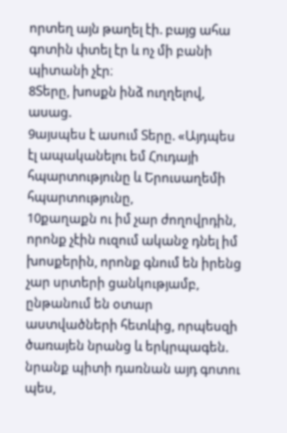որտեղ այն թաղել էի. բայց ահա գոտին փտել էր և ոչ մի բանի պիտանի չէր։
8Տերը, խոսքն ինձ ուղղելով, ասաց.
9այսպես է ասում Տերը. «Այդպես էլ ապականելու եմ Հուդայի հպարտությունը և Երուսաղեմի հպարտությունը,
10քաղաքն ու իմ չար ժողովրդին, որոնք չէին ուզում ականջ դնել իմ խոսքերին, որոնք գնում են իրենց չար սրտերի ցանկությամբ, ընթանում են օտար աստվածների հետևից, որպեսզի ծառայեն նրանց և երկրպագեն. նրանք պիտի դառնան այդ գոտու պես,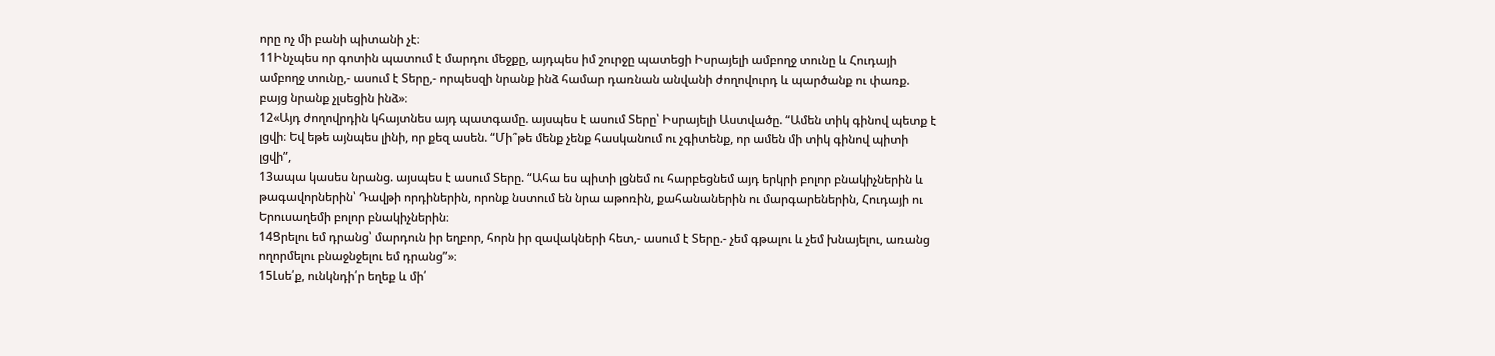որը ոչ մի բանի պիտանի չէ։
11Ինչպես որ գոտին պատում է մարդու մեջքը, այդպես իմ շուրջը պատեցի Իսրայելի ամբողջ տունը և Հուդայի ամբողջ տունը,- ասում է Տերը,- որպեսզի նրանք ինձ համար դառնան անվանի ժողովուրդ և պարծանք ու փառք. բայց նրանք չլսեցին ինձ»։
12«Այդ ժողովրդին կհայտնես այդ պատգամը. այսպես է ասում Տերը՝ Իսրայելի Աստվածը. “Ամեն տիկ գինով պետք է լցվի։ Եվ եթե այնպես լինի, որ քեզ ասեն. “Մի՞թե մենք չենք հասկանում ու չգիտենք, որ ամեն մի տիկ գինով պիտի լցվի”,
13ապա կասես նրանց. այսպես է ասում Տերը. “Ահա ես պիտի լցնեմ ու հարբեցնեմ այդ երկրի բոլոր բնակիչներին և թագավորներին՝ Դավթի որդիներին, որոնք նստում են նրա աթոռին, քահանաներին ու մարգարեներին, Հուդայի ու Երուսաղեմի բոլոր բնակիչներին։
14Ցրելու եմ դրանց՝ մարդուն իր եղբոր, հորն իր զավակների հետ,- ասում է Տերը.- չեմ գթալու և չեմ խնայելու, առանց ողորմելու բնաջնջելու եմ դրանց”»։
15Լսե՛ք, ունկնդի՛ր եղեք և մի՛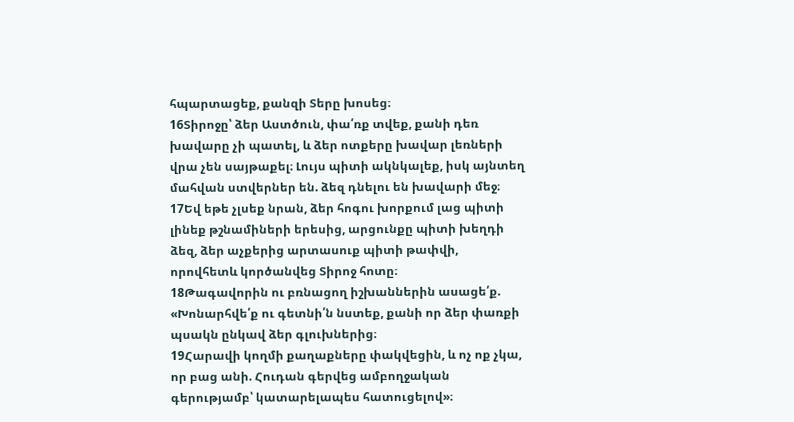հպարտացեք, քանզի Տերը խոսեց։
16Տիրոջը՝ ձեր Աստծուն, փա՛ռք տվեք, քանի դեռ խավարը չի պատել, և ձեր ոտքերը խավար լեռների վրա չեն սայթաքել։ Լույս պիտի ակնկալեք, իսկ այնտեղ մահվան ստվերներ են. ձեզ դնելու են խավարի մեջ։
17Եվ եթե չլսեք նրան, ձեր հոգու խորքում լաց պիտի լինեք թշնամիների երեսից, արցունքը պիտի խեղդի ձեզ, ձեր աչքերից արտասուք պիտի թափվի, որովհետև կործանվեց Տիրոջ հոտը։
18Թագավորին ու բռնացող իշխաններին ասացե՛ք. «Խոնարհվե՛ք ու գետնի՛ն նստեք, քանի որ ձեր փառքի պսակն ընկավ ձեր գլուխներից։
19Հարավի կողմի քաղաքները փակվեցին, և ոչ ոք չկա, որ բաց անի. Հուդան գերվեց ամբողջական գերությամբ՝ կատարելապես հատուցելով»։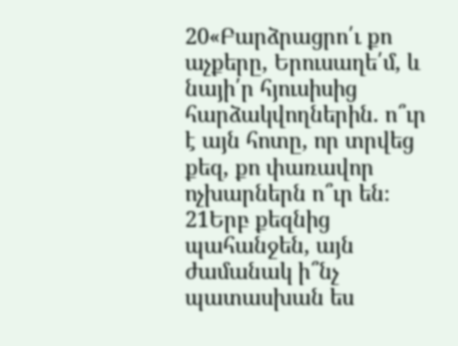20«Բարձրացրո՛ւ քո աչքերը, Երուսաղե՛մ, և նայի՛ր հյուսիսից հարձակվողներին. ո՞ւր է այն հոտը, որ տրվեց քեզ, քո փառավոր ոչխարներն ո՞ւր են։
21Երբ քեզնից պահանջեն, այն ժամանակ ի՞նչ պատասխան ես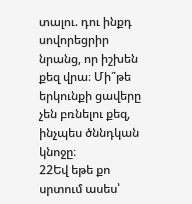տալու. դու ինքդ սովորեցրիր նրանց, որ իշխեն քեզ վրա։ Մի՞թե երկունքի ցավերը չեն բռնելու քեզ, ինչպես ծննդկան կնոջը։
22Եվ եթե քո սրտում ասես՝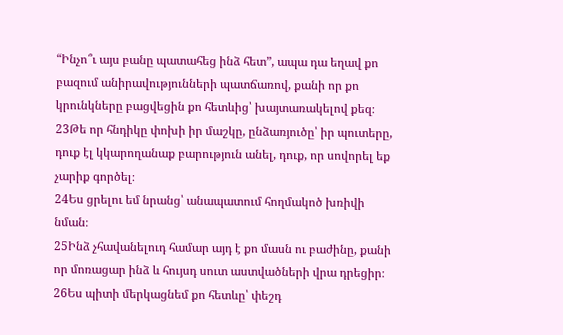“Ինչո՞ւ այս բանը պատահեց ինձ հետ”, ապա դա եղավ քո բազում անիրավությունների պատճառով, քանի որ քո կրունկները բացվեցին քո հետևից՝ խայտառակելով քեզ։
23Թե որ հնդիկը փոխի իր մաշկը, ընձառյուծը՝ իր պուտերը, դուք էլ կկարողանաք բարություն անել, դուք, որ սովորել եք չարիք գործել։
24Ես ցրելու եմ նրանց՝ անապատում հողմակոծ խռիվի նման։
25Ինձ չհավանելուդ համար այդ է քո մասն ու բաժինը, քանի որ մոռացար ինձ և հույսդ սուտ աստվածների վրա դրեցիր։
26Ես պիտի մերկացնեմ քո հետևը՝ փեշդ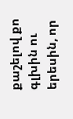քաշելով քո գլխին ու երեսին, որ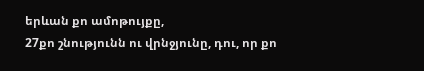երևան քո ամոթույքը,
27քո շնությունն ու վրնջյունը, դու, որ քո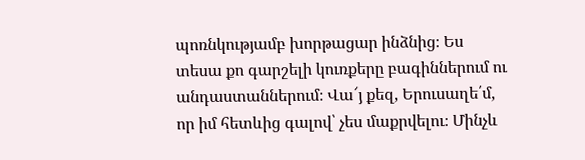պոռնկությամբ խորթացար ինձնից։ Ես տեսա քո գարշելի կուռքերը բագիններում ու անդաստաններում։ Վա՜յ քեզ, Երուսաղե՛մ, որ իմ հետևից գալով՝ չես մաքրվելու։ Մինչև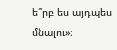ե՞րբ ես այդպես մնալու»։